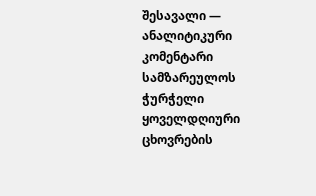შესავალი — ანალიტიკური კომენტარი
სამზარეულოს ჭურჭელი ყოველდღიური ცხოვრების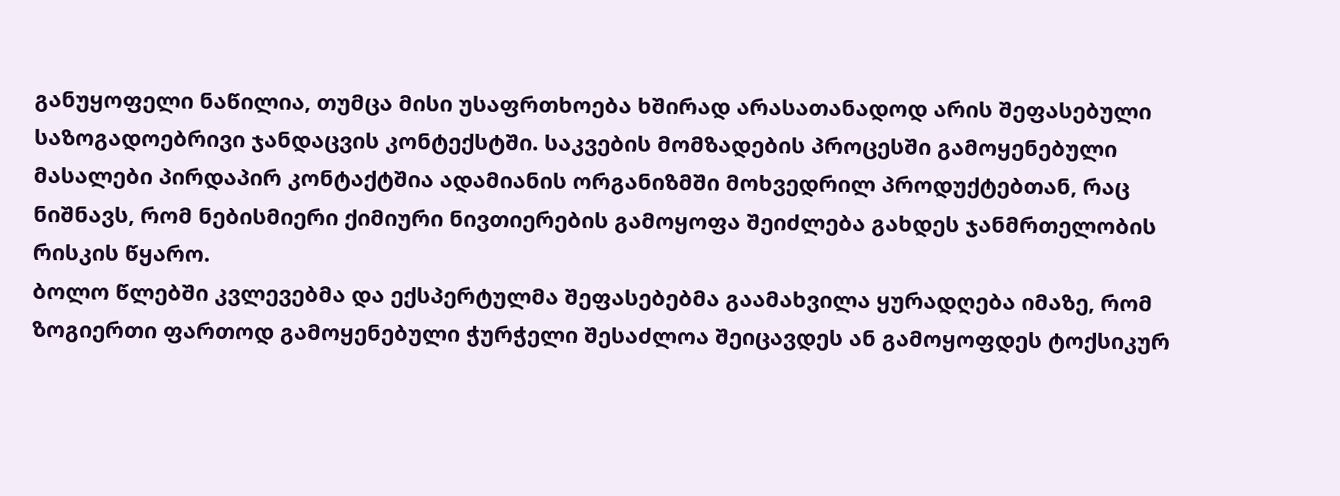განუყოფელი ნაწილია, თუმცა მისი უსაფრთხოება ხშირად არასათანადოდ არის შეფასებული საზოგადოებრივი ჯანდაცვის კონტექსტში. საკვების მომზადების პროცესში გამოყენებული მასალები პირდაპირ კონტაქტშია ადამიანის ორგანიზმში მოხვედრილ პროდუქტებთან, რაც ნიშნავს, რომ ნებისმიერი ქიმიური ნივთიერების გამოყოფა შეიძლება გახდეს ჯანმრთელობის რისკის წყარო.
ბოლო წლებში კვლევებმა და ექსპერტულმა შეფასებებმა გაამახვილა ყურადღება იმაზე, რომ ზოგიერთი ფართოდ გამოყენებული ჭურჭელი შესაძლოა შეიცავდეს ან გამოყოფდეს ტოქსიკურ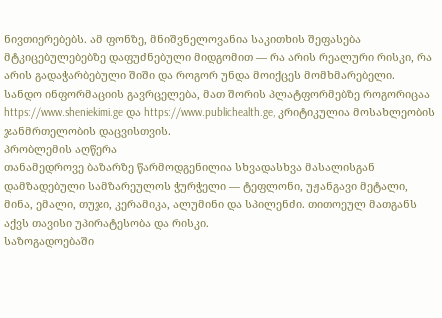ნივთიერებებს. ამ ფონზე, მნიშვნელოვანია საკითხის შეფასება მტკიცებულებებზე დაფუძნებული მიდგომით — რა არის რეალური რისკი, რა არის გადაჭარბებული შიში და როგორ უნდა მოიქცეს მომხმარებელი.
სანდო ინფორმაციის გავრცელება, მათ შორის პლატფორმებზე როგორიცაა https://www.sheniekimi.ge და https://www.publichealth.ge, კრიტიკულია მოსახლეობის ჯანმრთელობის დაცვისთვის.
პრობლემის აღწერა
თანამედროვე ბაზარზე წარმოდგენილია სხვადასხვა მასალისგან დამზადებული სამზარეულოს ჭურჭელი — ტეფლონი, უჟანგავი მეტალი, მინა, ემალი, თუჯი, კერამიკა, ალუმინი და სპილენძი. თითოეულ მათგანს აქვს თავისი უპირატესობა და რისკი.
საზოგადოებაში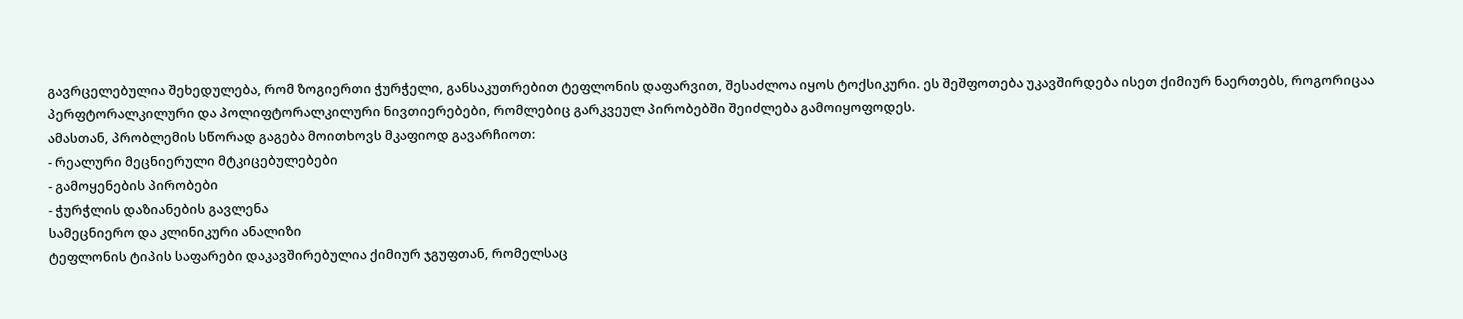გავრცელებულია შეხედულება, რომ ზოგიერთი ჭურჭელი, განსაკუთრებით ტეფლონის დაფარვით, შესაძლოა იყოს ტოქსიკური. ეს შეშფოთება უკავშირდება ისეთ ქიმიურ ნაერთებს, როგორიცაა პერფტორალკილური და პოლიფტორალკილური ნივთიერებები, რომლებიც გარკვეულ პირობებში შეიძლება გამოიყოფოდეს.
ამასთან, პრობლემის სწორად გაგება მოითხოვს მკაფიოდ გავარჩიოთ:
- რეალური მეცნიერული მტკიცებულებები
- გამოყენების პირობები
- ჭურჭლის დაზიანების გავლენა
სამეცნიერო და კლინიკური ანალიზი
ტეფლონის ტიპის საფარები დაკავშირებულია ქიმიურ ჯგუფთან, რომელსაც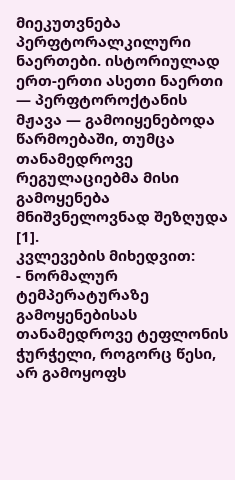მიეკუთვნება პერფტორალკილური ნაერთები. ისტორიულად ერთ-ერთი ასეთი ნაერთი — პერფტოროქტანის მჟავა — გამოიყენებოდა წარმოებაში, თუმცა თანამედროვე რეგულაციებმა მისი გამოყენება მნიშვნელოვნად შეზღუდა [1].
კვლევების მიხედვით:
- ნორმალურ ტემპერატურაზე გამოყენებისას თანამედროვე ტეფლონის ჭურჭელი, როგორც წესი, არ გამოყოფს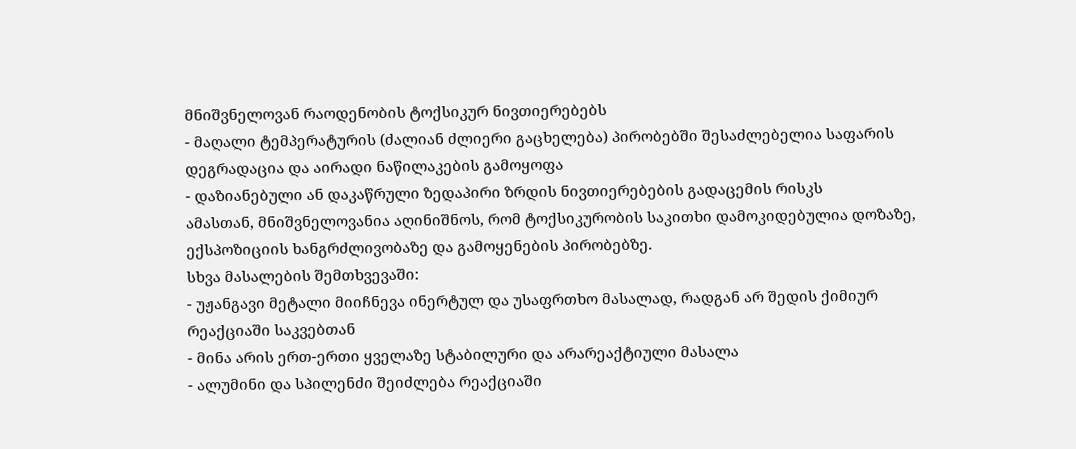მნიშვნელოვან რაოდენობის ტოქსიკურ ნივთიერებებს
- მაღალი ტემპერატურის (ძალიან ძლიერი გაცხელება) პირობებში შესაძლებელია საფარის დეგრადაცია და აირადი ნაწილაკების გამოყოფა
- დაზიანებული ან დაკაწრული ზედაპირი ზრდის ნივთიერებების გადაცემის რისკს
ამასთან, მნიშვნელოვანია აღინიშნოს, რომ ტოქსიკურობის საკითხი დამოკიდებულია დოზაზე, ექსპოზიციის ხანგრძლივობაზე და გამოყენების პირობებზე.
სხვა მასალების შემთხვევაში:
- უჟანგავი მეტალი მიიჩნევა ინერტულ და უსაფრთხო მასალად, რადგან არ შედის ქიმიურ რეაქციაში საკვებთან
- მინა არის ერთ-ერთი ყველაზე სტაბილური და არარეაქტიული მასალა
- ალუმინი და სპილენძი შეიძლება რეაქციაში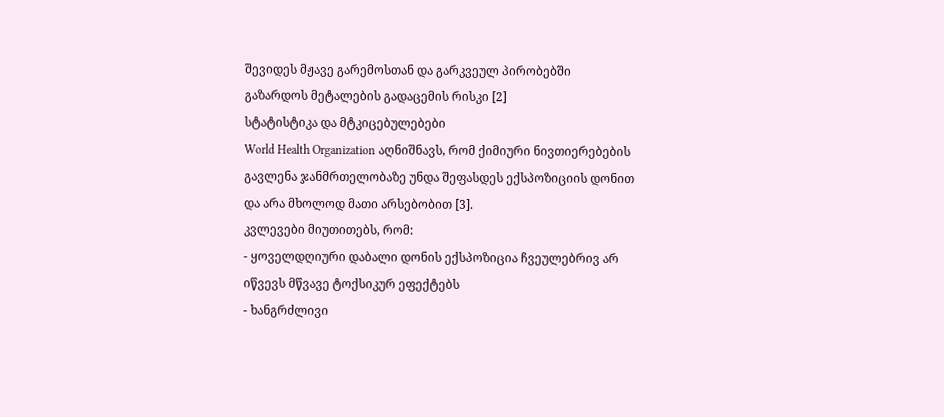შევიდეს მჟავე გარემოსთან და გარკვეულ პირობებში გაზარდოს მეტალების გადაცემის რისკი [2]
სტატისტიკა და მტკიცებულებები
World Health Organization აღნიშნავს, რომ ქიმიური ნივთიერებების გავლენა ჯანმრთელობაზე უნდა შეფასდეს ექსპოზიციის დონით და არა მხოლოდ მათი არსებობით [3].
კვლევები მიუთითებს, რომ:
- ყოველდღიური დაბალი დონის ექსპოზიცია ჩვეულებრივ არ იწვევს მწვავე ტოქსიკურ ეფექტებს
- ხანგრძლივი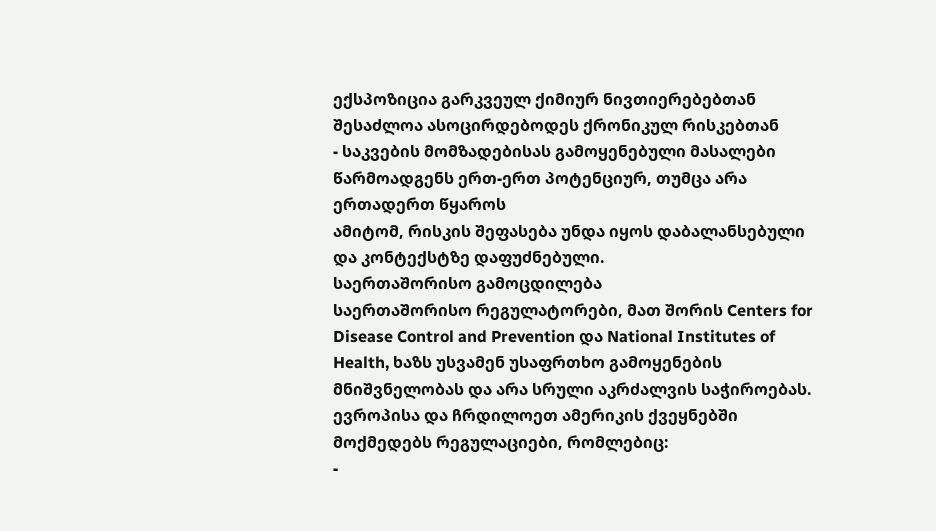ექსპოზიცია გარკვეულ ქიმიურ ნივთიერებებთან შესაძლოა ასოცირდებოდეს ქრონიკულ რისკებთან
- საკვების მომზადებისას გამოყენებული მასალები წარმოადგენს ერთ-ერთ პოტენციურ, თუმცა არა ერთადერთ წყაროს
ამიტომ, რისკის შეფასება უნდა იყოს დაბალანსებული და კონტექსტზე დაფუძნებული.
საერთაშორისო გამოცდილება
საერთაშორისო რეგულატორები, მათ შორის Centers for Disease Control and Prevention და National Institutes of Health, ხაზს უსვამენ უსაფრთხო გამოყენების მნიშვნელობას და არა სრული აკრძალვის საჭიროებას.
ევროპისა და ჩრდილოეთ ამერიკის ქვეყნებში მოქმედებს რეგულაციები, რომლებიც:
-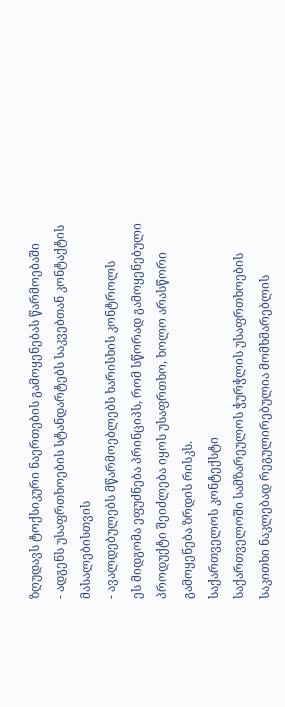ზღუდავს ტოქსიკური ნაერთების გამოყენებას წარმოებაში
- ადგენს უსაფრთხოების სტანდარტებს საკვებთან კონტაქტის მასალებისთვის
- ავალდებულებს მწარმოებლებს ხარისხის კონტროლს
ეს მიდგომა ეფუძნება პრინციპს, რომ სწორად გამოყენებული პროდუქტი შეიძლება იყოს უსაფრთხო, ხოლო არასწორი გამოყენება ზრდის რისკს.
საქართველოს კონტექსტი
საქართველოში სამზარეულოს ჭურჭლის უსაფრთხოების საკითხი ნაკლებად რეგულირებულია მომხმარებლის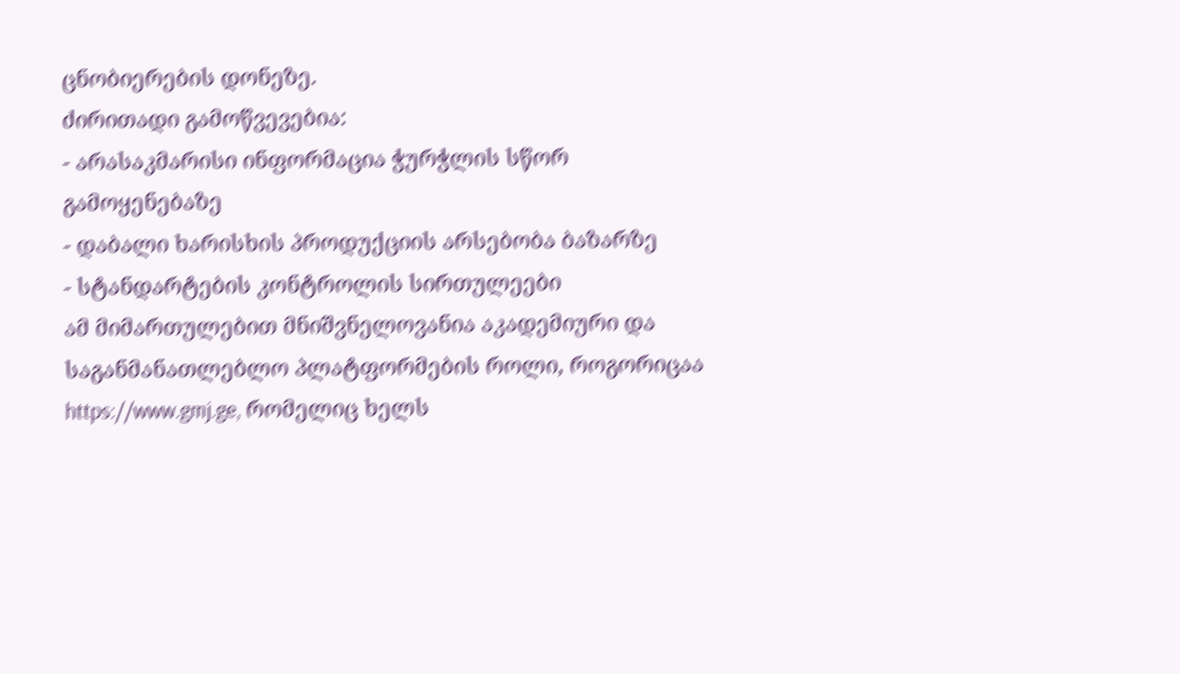ცნობიერების დონეზე.
ძირითადი გამოწვევებია:
- არასაკმარისი ინფორმაცია ჭურჭლის სწორ გამოყენებაზე
- დაბალი ხარისხის პროდუქციის არსებობა ბაზარზე
- სტანდარტების კონტროლის სირთულეები
ამ მიმართულებით მნიშვნელოვანია აკადემიური და საგანმანათლებლო პლატფორმების როლი, როგორიცაა https://www.gmj.ge, რომელიც ხელს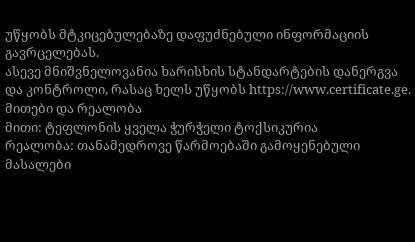უწყობს მტკიცებულებაზე დაფუძნებული ინფორმაციის გავრცელებას.
ასევე მნიშვნელოვანია ხარისხის სტანდარტების დანერგვა და კონტროლი, რასაც ხელს უწყობს https://www.certificate.ge.
მითები და რეალობა
მითი: ტეფლონის ყველა ჭურჭელი ტოქსიკურია
რეალობა: თანამედროვე წარმოებაში გამოყენებული მასალები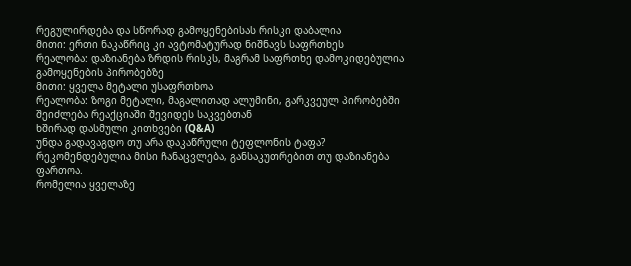რეგულირდება და სწორად გამოყენებისას რისკი დაბალია
მითი: ერთი ნაკაწრიც კი ავტომატურად ნიშნავს საფრთხეს
რეალობა: დაზიანება ზრდის რისკს, მაგრამ საფრთხე დამოკიდებულია გამოყენების პირობებზე
მითი: ყველა მეტალი უსაფრთხოა
რეალობა: ზოგი მეტალი, მაგალითად ალუმინი, გარკვეულ პირობებში შეიძლება რეაქციაში შევიდეს საკვებთან
ხშირად დასმული კითხვები (Q&A)
უნდა გადავაგდო თუ არა დაკაწრული ტეფლონის ტაფა?
რეკომენდებულია მისი ჩანაცვლება, განსაკუთრებით თუ დაზიანება ფართოა.
რომელია ყველაზე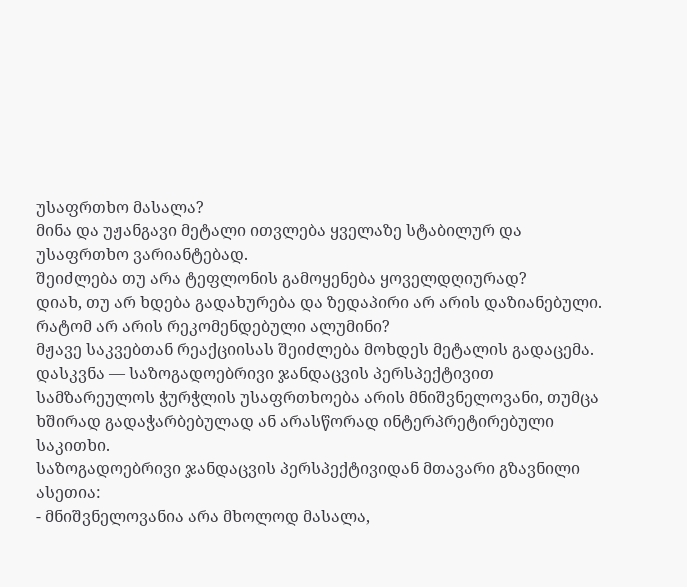უსაფრთხო მასალა?
მინა და უჟანგავი მეტალი ითვლება ყველაზე სტაბილურ და უსაფრთხო ვარიანტებად.
შეიძლება თუ არა ტეფლონის გამოყენება ყოველდღიურად?
დიახ, თუ არ ხდება გადახურება და ზედაპირი არ არის დაზიანებული.
რატომ არ არის რეკომენდებული ალუმინი?
მჟავე საკვებთან რეაქციისას შეიძლება მოხდეს მეტალის გადაცემა.
დასკვნა — საზოგადოებრივი ჯანდაცვის პერსპექტივით
სამზარეულოს ჭურჭლის უსაფრთხოება არის მნიშვნელოვანი, თუმცა ხშირად გადაჭარბებულად ან არასწორად ინტერპრეტირებული საკითხი.
საზოგადოებრივი ჯანდაცვის პერსპექტივიდან მთავარი გზავნილი ასეთია:
- მნიშვნელოვანია არა მხოლოდ მასალა,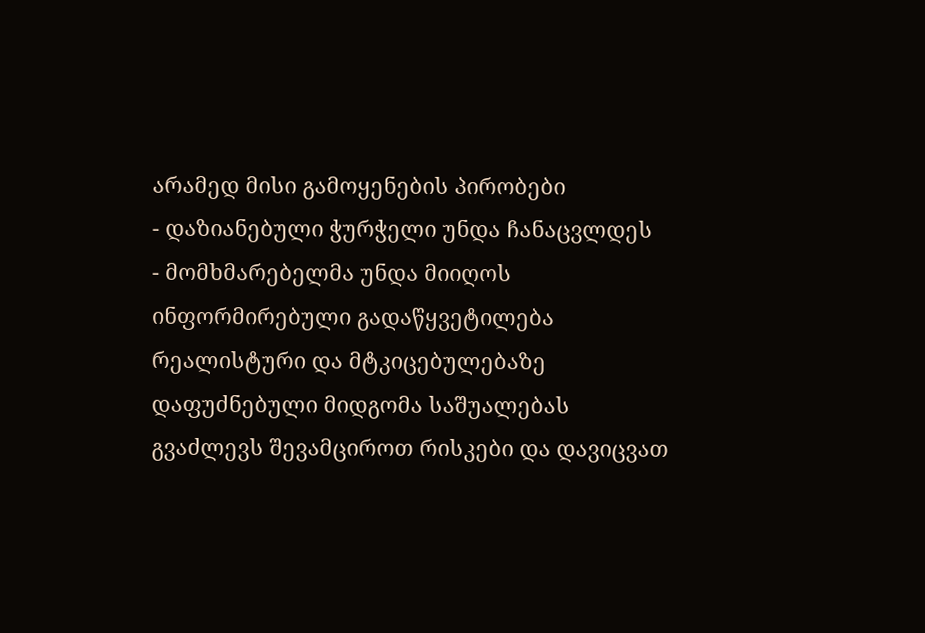არამედ მისი გამოყენების პირობები
- დაზიანებული ჭურჭელი უნდა ჩანაცვლდეს
- მომხმარებელმა უნდა მიიღოს ინფორმირებული გადაწყვეტილება
რეალისტური და მტკიცებულებაზე დაფუძნებული მიდგომა საშუალებას გვაძლევს შევამციროთ რისკები და დავიცვათ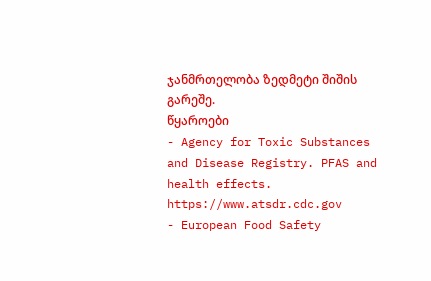ჯანმრთელობა ზედმეტი შიშის გარეშე.
წყაროები
- Agency for Toxic Substances and Disease Registry. PFAS and health effects. https://www.atsdr.cdc.gov
- European Food Safety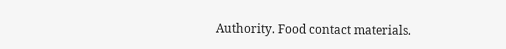Authority. Food contact materials.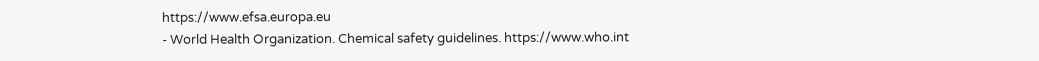https://www.efsa.europa.eu
- World Health Organization. Chemical safety guidelines. https://www.who.int